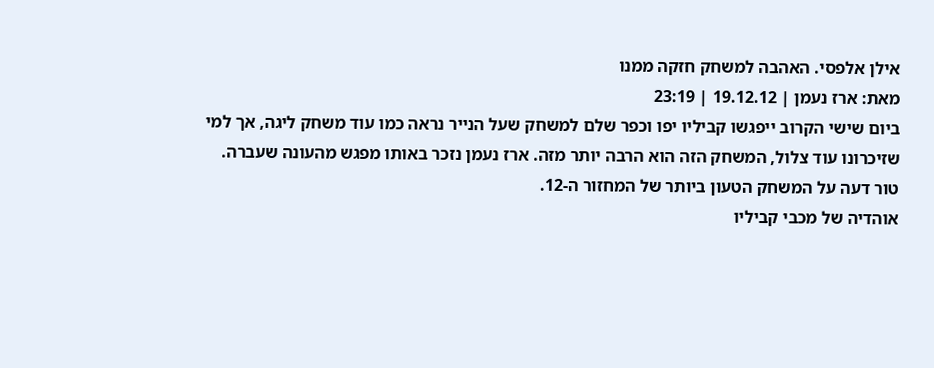אילן אלפסי. האהבה למשחק חזקה ממנו
מאת: ארז נעמן | 19.12.12 | 23:19
ביום שישי הקרוב ייפגשו קביליו יפו וכפר שלם למשחק שעל הנייר נראה כמו עוד משחק ליגה, אך למי שזיכרונו עוד צלול, המשחק הזה הוא הרבה יותר מזה. ארז נעמן נזכר באותו מפגש מהעונה שעברה. טור דעה על המשחק הטעון ביותר של המחזור ה-12.
אוהדיה של מכבי קביליו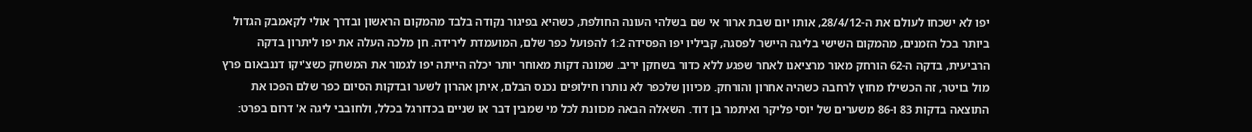יפו לא ישכחו לעולם את ה-28/4/12, אותו יום שבת ארור אי שם בשלהי העונה החולפת, כשהיא בפיגור נקודה בלבד מהמקום הראשון ובדרך אולי לקאמבק הגדול ביותר בכל הזמנים, מהמקום השישי בליגה היישר לפסגה, קביליו יפו הפסידה 1:2 להפועל כפר שלם, המועמדת לירידה. חן מלכה העלה את יפו ליתרון בדקה הרביעית, בדקה ה-62 הורחק מאור מרציאנו לאחר שפגע ללא כדור בשחקן יריב. שמונה דקות מאוחר יותר יכלה הייתה יפו לגמור את המשחק כשצ'יקו דננבאום פרץ מול בויטר, זה הכשילו מחוץ לרחבה כשהיה אחרון והורחק. מכיוון שלכפר לא נותרו חילופים נכנס הבלם, איתן אהרון לשער ובדקות הסיום כפר שלם הפכו את התוצאה בדקות 83 ו-86 משערים של יוסי פליקר ואיתמר בן דוד. השאלה הבאה מכוונת לכל מי שמבין דבר או שניים בכדורגל בכלל, ולחובבי ליגה א' דרום בפרט: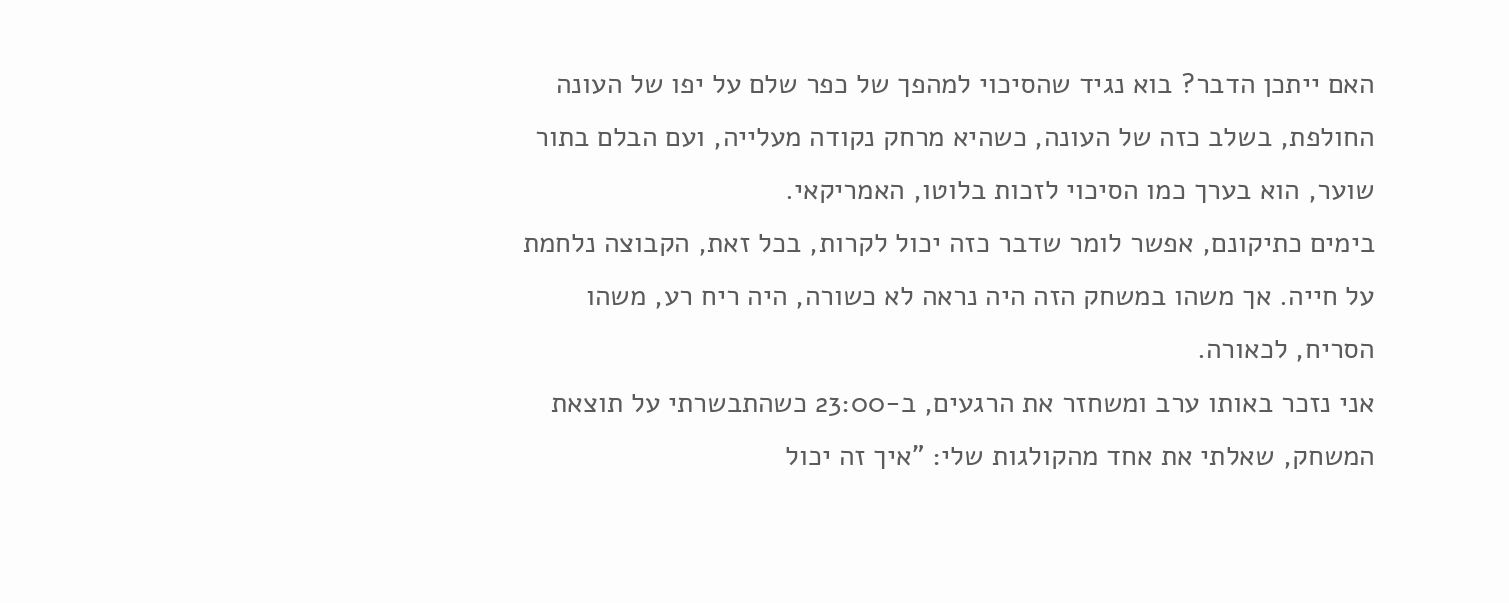האם ייתכן הדבר? בוא נגיד שהסיכוי למהפך של כפר שלם על יפו של העונה החולפת, בשלב כזה של העונה, כשהיא מרחק נקודה מעלייה, ועם הבלם בתור שוער, הוא בערך כמו הסיכוי לזכות בלוטו, האמריקאי.
בימים כתיקונם, אפשר לומר שדבר כזה יכול לקרות, בכל זאת, הקבוצה נלחמת על חייה. אך משהו במשחק הזה היה נראה לא כשורה, היה ריח רע, משהו הסריח, לכאורה.
אני נזכר באותו ערב ומשחזר את הרגעים, ב-23:00 כשהתבשרתי על תוצאת המשחק, שאלתי את אחד מהקולגות שלי: "איך זה יכול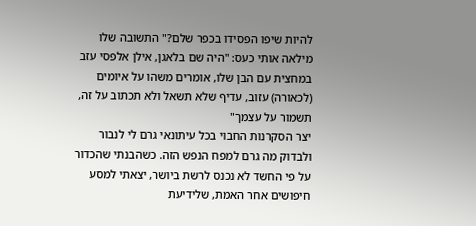להיות שיפו הפסידו בכפר שלם?" התשובה שלו מילאה אותי כעס: "היה שם בלאגן, אילן אלפסי עזב במחצית עם הבן שלו, אומרים משהו על איומים (לכאורה) עזוב, עדיף שלא תשאל ולא תכתוב על זה, תשמור על עצמך"
יצר הסקרנות החבוי בכל עיתונאי גרם לי לנבור ולבדוק מה גרם למפח הנפש הזה. כשהבנתי שהכדור על פי החשד לא נכנס לרשת ביושר, יצאתי למסע חיפושים אחר האמת, שלידיעת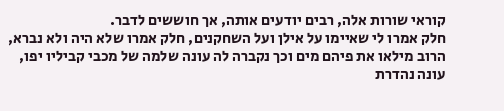קוראי שורות אלה, רבים יודעים אותה, אך חוששים לדבר.
חלק אמרו לי שאיימו על אילן ועל השחקנים, חלק אמרו שלא היה ולא נברא, הרוב מילאו את פיהם מים וכך נקברה לה עונה שלמה של מכבי קביליו יפו, עונה נהדרת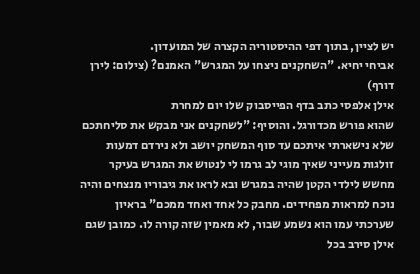יש לציין, בתוך דפי ההיסטוריה הקצרה של המועדון.
אביחי יחיא. "השחקנים ניצחו על המגרש" האמנם? (צילום: לירן דורף)
אילן אלפסי כתב בדף הפייסבוק שלו יום למחרת
שהוא פורש מכדורגל. והוסיף: "לשחקנים אני מבקש את סליחתכם שלא נישארתי איתכם עד סוף המשחק יושב ולא נירדם דמעות זולגות מעייני שאיך מוגי לב גרמו לי לנטוש את המגרש בעיקר מחשש לילדי הקטן שהיה במגרש ובא לראו את גיבוריו מנצחים והיה נוכח למראות מפחידים. מחבק כל אחד ואחד ממכם" בראיון שערכתי עמו הוא נשמע שבור, לא מאמין שזה קורה לו. כמובן שגם אילן סירב בכל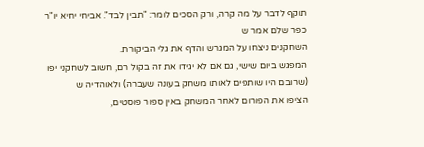תוקף לדבר על מה קרה, ורק הסכים לומר: "תבין לבד". אביחי יחיא יו"ר כפר שלם אמר ש
השחקנים ניצחו על המגרש והדף את גלי הביקורת.
המפגש ביום שישי, גם אם לא יגידו את זה בקול רם, חשוב לשחקני יפו (שרובם היו שותפים לאותו משחק בעונה שעברה) ולאוהדיה ש
הציפו את הפורום לאחר המשחק באין ספור פוסטים,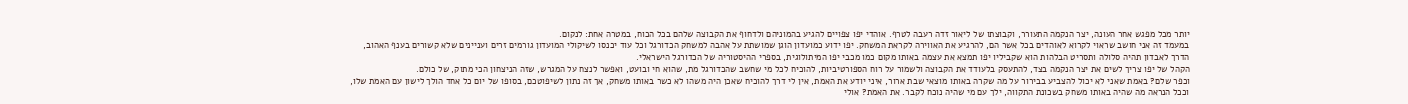יותר מכל מפגש אחר העונה, יצר הנקמה התעורר, וקבוצתו של ליאור זדה רעבה לטרף. אוהדי יפו צפויים להגיע בהמוניהם ולדחוף את הקבוצה שלהם בכל הכוח, במטרה אחת: לנקום.
במעמד זה אני חושב שראוי לקרוא לאוהדים בכל אשר הם, להרגיע את האווירה לקראת המשחק. יפו ידוע כמועדון הוגן שמושתת על אהבה למשחק הכדורגל וכל עוד יכנסו לשיקולי המועדון גורמים זרים ועניינים שלא קשורים בענף האהוב, הדרך לאבדון תהיה סלולה ותסריט הבלהות הוא שקביליו יפו תמצא את עצמה באותו מקום כמו מכבי יפו המיתולוגית, בספרי ההיסטוריה של הכדורגל הישראלי.
הקהל של יפו צריך לשים את יצר הנקמה בצד, להתעסק בלעודד את הקבוצה ולשמור על רוח הספורטיביות, להוכיח לכל מי שחשב שהכדורגל מת, שהוא חי ובועט, ואפשר לנצח על המגרש, שזה הניצחון הכי מתוק, של כולם.
וכפר שלם? באמת שאני לא יכול להצביע בבירור על מה שקרה באותו מוצאי שבת ארור, איני יודע את האמת, אין לי דרך להוכיח שאכן היה משהו לא כשר באותו משחק, אך זה נתון לשיפוטכם, בסופו של יום כל אחד הולך לישון עם האמת שלו, וככל הנראה מה שהיה באותו משחק בשכונת התקווה, ילך עם מי שהיה נוכח לקבר. את האמת? אולי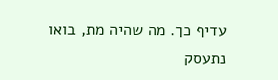עדיף כך. מה שהיה מת, בואו נתעסק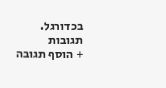בכדורגל.
תגובות
+ הוסף תגובה